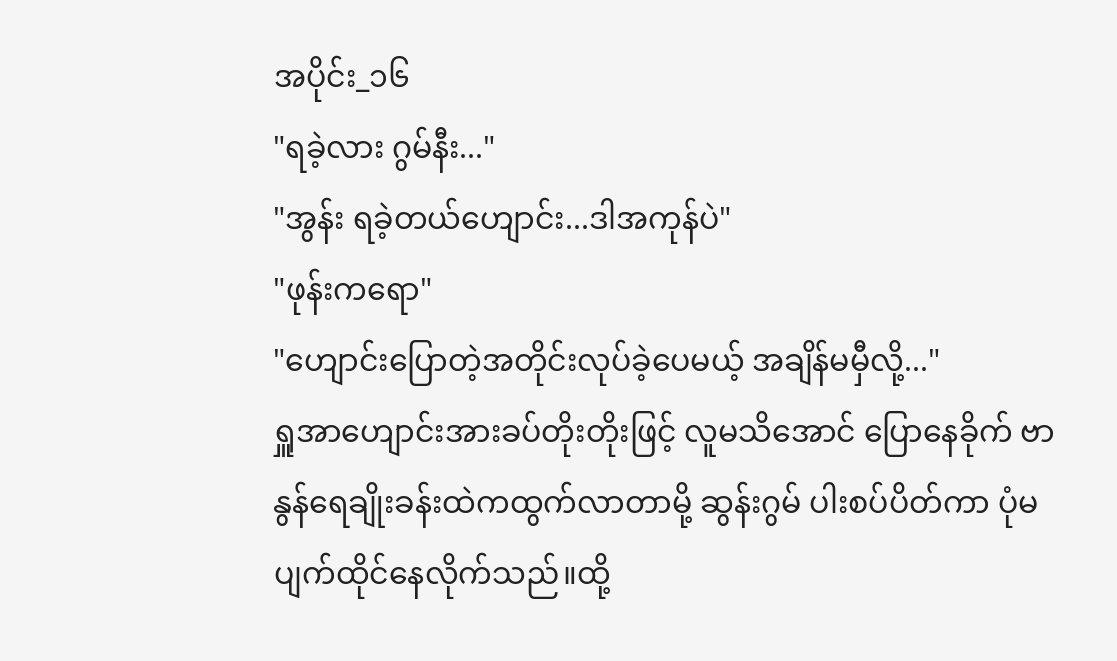အပိုင်း_၁၆
"ရခဲ့လား ဂွမ်နီး..."
"အွန်း ရခဲ့တယ်ဟျောင်း...ဒါအကုန်ပဲ"
"ဖုန်းကရော"
"ဟျောင်းပြောတဲ့အတိုင်းလုပ်ခဲ့ပေမယ့် အချိန်မမှီလို့..."
ရှူအာဟျောင်းအားခပ်တိုးတိုးဖြင့် လူမသိအောင် ပြောနေခိုက် ဗာနွန်ရေချိုးခန်းထဲကထွက်လာတာမို့ ဆွန်းဂွမ် ပါးစပ်ပိတ်ကာ ပုံမပျက်ထိုင်နေလိုက်သည်။ထို့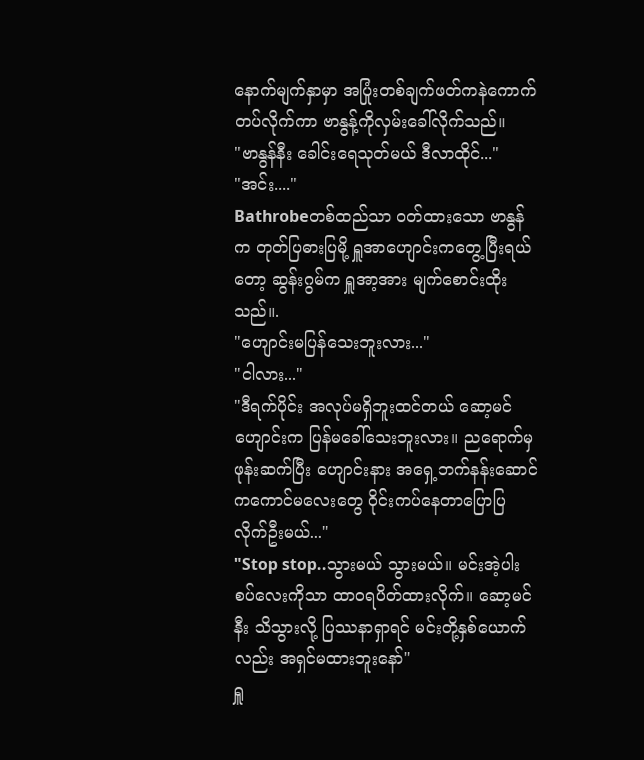နောက်မျက်နှာမှာ အပြုံးတစ်ချက်ဖတ်ကနဲကောက်တပ်လိုက်ကာ ဗာနွန့်ကိုလှမ်းခေါ်လိုက်သည်။
"ဗာနွန်နီး ခေါင်းရေသုတ်မယ် ဒီလာထိုင်..."
"အင်း...."
Bathrobeတစ်ထည်သာ ၀တ်ထားသော ဗာနွန်က တုတ်ပြဓားပြမို့ ရှူအာဟျောင်းကတွေ့ပြီးရယ်တော့ ဆွန်းဂွမ်က ရှူအာ့အား မျက်စောင်းထိုးသည်။.
"ဟျောင်းမပြန်သေးဘူးလား..."
"ငါလား..."
"ဒီရက်ပိုင်း အလုပ်မရှိဘူးထင်တယ် ဆော့မင်ဟျောင်းက ပြန်မခေါ်သေးဘူးလား။ ညရောက်မှ ဖုန်းဆက်ပြီး ဟျောင်းနား အရှေ့ဘက်နန်းဆောင်ကကောင်မလေးတွေ ဝိုင်းကပ်နေတာပြောပြလိုက်ဦးမယ်..."
"Stop stop..သွားမယ် သွားမယ်။ မင်းအဲ့ပါးစပ်လေးကိုသာ ထာ၀ရပိတ်ထားလိုက်။ ဆော့မင်နီး သိသွားလို့ ပြဿနာရှာရင် မင်းတို့နှစ်ယောက်လည်း အရှင်မထားဘူးနော်"
ရှူ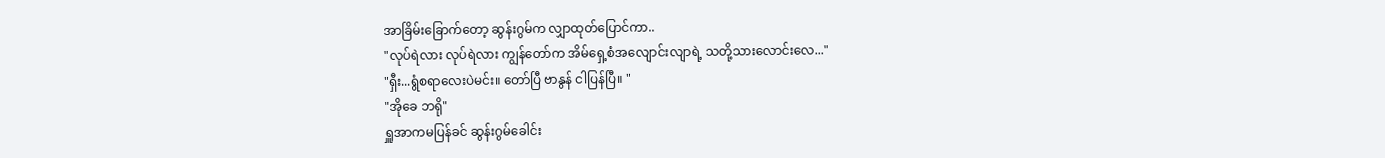အာခြိမ်းခြောက်တော့ ဆွန်းဂွမ်က လျှာထုတ်ပြောင်ကာ..
"လုပ်ရဲလား လုပ်ရဲလား ကျွန်တော်က အိမ်ရှေ့စံအလျောင်းလျာရဲ့ သတို့သားလောင်းလေ..."
"ရှီး...ရွံစရာလေးပဲမင်း။ တော်ပြီ ဗာနွန် ငါပြန်ပြီ။ "
"အိုခေ ဘရို"
ရှူအာကမပြန်ခင် ဆွန်းဂွမ်ခေါင်း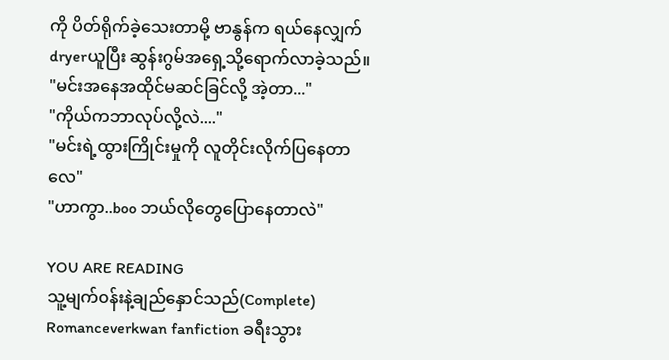ကို ပိတ်ရိုက်ခဲ့သေးတာမို့ ဗာနွန်က ရယ်နေလျှက် dryerယူပြီး ဆွန်းဂွမ်အရှေ့သို့ရောက်လာခဲ့သည်။
"မင်းအနေအထိုင်မဆင်ခြင်လို့ အဲ့တာ..."
"ကိုယ်ကဘာလုပ်လို့လဲ...."
"မင်းရဲ့ထွားကြိုင်းမှုကို လူတိုင်းလိုက်ပြနေတာလေ"
"ဟာကွာ..boo ဘယ်လိုတွေပြောနေတာလဲ"

YOU ARE READING
သူ့မျက်၀န်းနဲ့ချည်နှောင်သည်(Complete)
Romanceverkwan fanfiction ခရီးသွား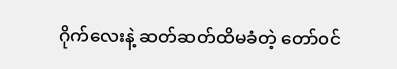ဂိုက်လေးနဲ့ ဆတ်ဆတ်ထိမခံတဲ့ တော်၀င်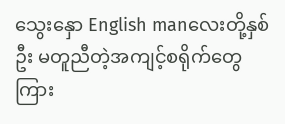သွေးနှော English manလေးတို့နှစ်ဦး မတူညီတဲ့အကျင့်စရိုက်တွေကြား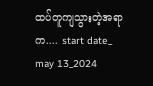ထပ်တူကျသွားတဲ့အရာက.... start date_ may 13_2024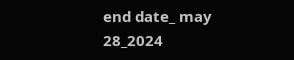end date_ may 28_2024